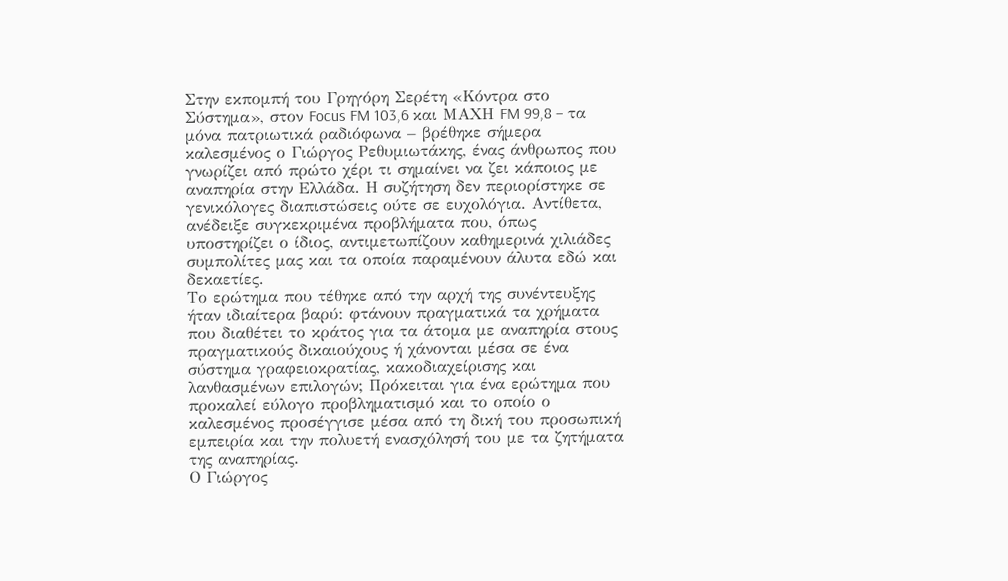Στην εκπομπή του Γρηγόρη Σερέτη «Κόντρα στο Σύστημα», στον Focus FM 103,6 και ΜΑΧΗ FM 99,8 – τα μόνα πατριωτικά ραδιόφωνα – βρέθηκε σήμερα καλεσμένος ο Γιώργος Ρεθυμιωτάκης, ένας άνθρωπος που γνωρίζει από πρώτο χέρι τι σημαίνει να ζει κάποιος με αναπηρία στην Ελλάδα. Η συζήτηση δεν περιορίστηκε σε γενικόλογες διαπιστώσεις ούτε σε ευχολόγια. Αντίθετα, ανέδειξε συγκεκριμένα προβλήματα που, όπως υποστηρίζει ο ίδιος, αντιμετωπίζουν καθημερινά χιλιάδες συμπολίτες μας και τα οποία παραμένουν άλυτα εδώ και δεκαετίες.
Το ερώτημα που τέθηκε από την αρχή της συνέντευξης ήταν ιδιαίτερα βαρύ: φτάνουν πραγματικά τα χρήματα που διαθέτει το κράτος για τα άτομα με αναπηρία στους πραγματικούς δικαιούχους ή χάνονται μέσα σε ένα σύστημα γραφειοκρατίας, κακοδιαχείρισης και λανθασμένων επιλογών; Πρόκειται για ένα ερώτημα που προκαλεί εύλογο προβληματισμό και το οποίο ο καλεσμένος προσέγγισε μέσα από τη δική του προσωπική εμπειρία και την πολυετή ενασχόλησή του με τα ζητήματα της αναπηρίας.
Ο Γιώργος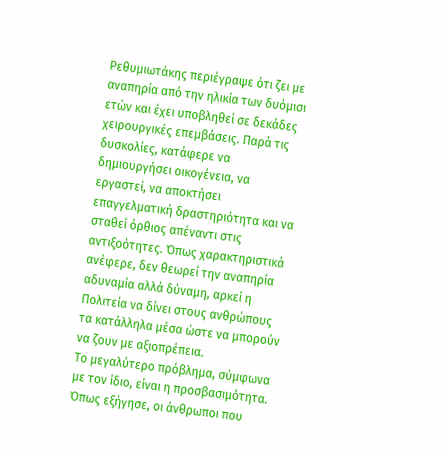Ρεθυμιωτάκης περιέγραψε ότι ζει με αναπηρία από την ηλικία των δυόμισι ετών και έχει υποβληθεί σε δεκάδες χειρουργικές επεμβάσεις. Παρά τις δυσκολίες, κατάφερε να δημιουργήσει οικογένεια, να εργαστεί, να αποκτήσει επαγγελματική δραστηριότητα και να σταθεί όρθιος απέναντι στις αντιξοότητες. Όπως χαρακτηριστικά ανέφερε, δεν θεωρεί την αναπηρία αδυναμία αλλά δύναμη, αρκεί η Πολιτεία να δίνει στους ανθρώπους τα κατάλληλα μέσα ώστε να μπορούν να ζουν με αξιοπρέπεια.
Το μεγαλύτερο πρόβλημα, σύμφωνα με τον ίδιο, είναι η προσβασιμότητα. Όπως εξήγησε, οι άνθρωποι που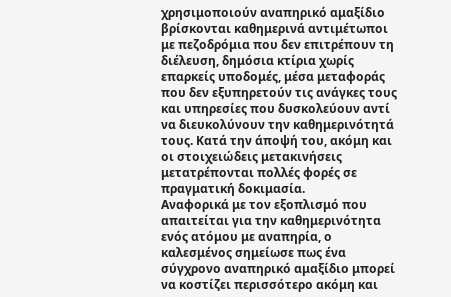χρησιμοποιούν αναπηρικό αμαξίδιο βρίσκονται καθημερινά αντιμέτωποι με πεζοδρόμια που δεν επιτρέπουν τη διέλευση, δημόσια κτίρια χωρίς επαρκείς υποδομές, μέσα μεταφοράς που δεν εξυπηρετούν τις ανάγκες τους και υπηρεσίες που δυσκολεύουν αντί να διευκολύνουν την καθημερινότητά τους. Κατά την άποψή του, ακόμη και οι στοιχειώδεις μετακινήσεις μετατρέπονται πολλές φορές σε πραγματική δοκιμασία.
Αναφορικά με τον εξοπλισμό που απαιτείται για την καθημερινότητα ενός ατόμου με αναπηρία, ο καλεσμένος σημείωσε πως ένα σύγχρονο αναπηρικό αμαξίδιο μπορεί να κοστίζει περισσότερο ακόμη και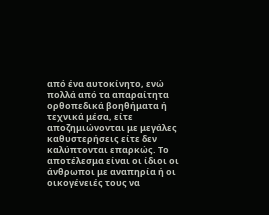από ένα αυτοκίνητο, ενώ πολλά από τα απαραίτητα ορθοπεδικά βοηθήματα ή τεχνικά μέσα, είτε αποζημιώνονται με μεγάλες καθυστερήσεις είτε δεν καλύπτονται επαρκώς. Το αποτέλεσμα είναι οι ίδιοι οι άνθρωποι με αναπηρία ή οι οικογένειές τους να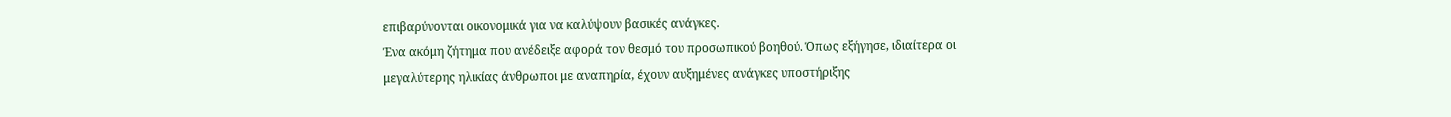επιβαρύνονται οικονομικά για να καλύψουν βασικές ανάγκες.
Ένα ακόμη ζήτημα που ανέδειξε αφορά τον θεσμό του προσωπικού βοηθού. Όπως εξήγησε, ιδιαίτερα οι μεγαλύτερης ηλικίας άνθρωποι με αναπηρία, έχουν αυξημένες ανάγκες υποστήριξης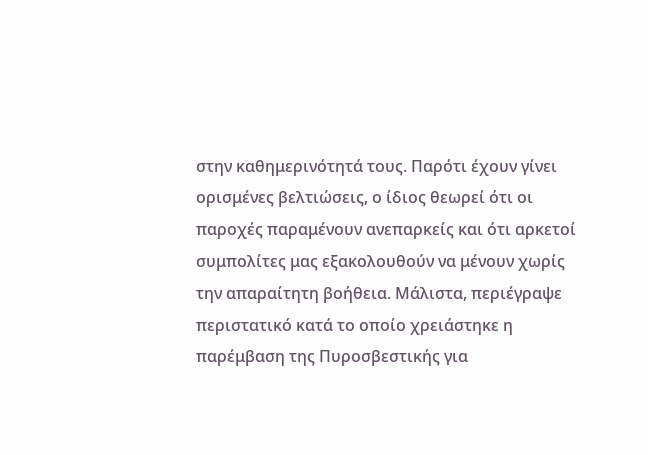στην καθημερινότητά τους. Παρότι έχουν γίνει ορισμένες βελτιώσεις, ο ίδιος θεωρεί ότι οι παροχές παραμένουν ανεπαρκείς και ότι αρκετοί συμπολίτες μας εξακολουθούν να μένουν χωρίς την απαραίτητη βοήθεια. Μάλιστα, περιέγραψε περιστατικό κατά το οποίο χρειάστηκε η παρέμβαση της Πυροσβεστικής για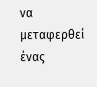να μεταφερθεί ένας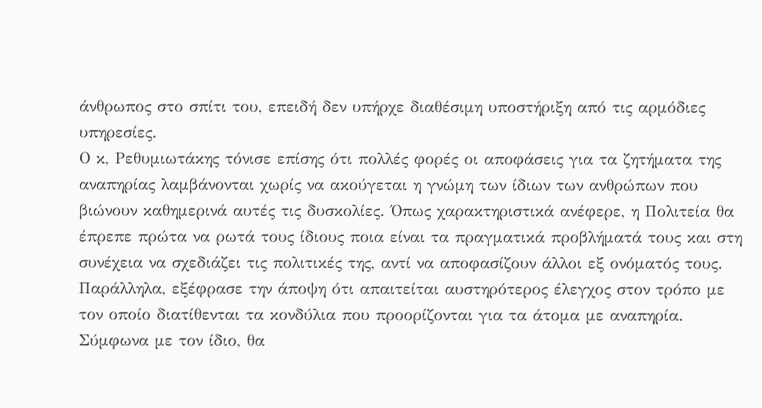άνθρωπος στο σπίτι του, επειδή δεν υπήρχε διαθέσιμη υποστήριξη από τις αρμόδιες υπηρεσίες.
Ο κ, Ρεθυμιωτάκης τόνισε επίσης ότι πολλές φορές οι αποφάσεις για τα ζητήματα της αναπηρίας λαμβάνονται χωρίς να ακούγεται η γνώμη των ίδιων των ανθρώπων που βιώνουν καθημερινά αυτές τις δυσκολίες. Όπως χαρακτηριστικά ανέφερε, η Πολιτεία θα έπρεπε πρώτα να ρωτά τους ίδιους ποια είναι τα πραγματικά προβλήματά τους και στη συνέχεια να σχεδιάζει τις πολιτικές της, αντί να αποφασίζουν άλλοι εξ ονόματός τους.
Παράλληλα, εξέφρασε την άποψη ότι απαιτείται αυστηρότερος έλεγχος στον τρόπο με τον οποίο διατίθενται τα κονδύλια που προορίζονται για τα άτομα με αναπηρία. Σύμφωνα με τον ίδιο, θα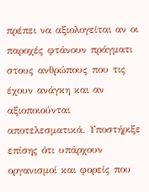πρέπει να αξιολογείται αν οι παροχές φτάνουν πράγματι στους ανθρώπους που τις έχουν ανάγκη και αν αξιοποιούνται αποτελεσματικά. Υποστήριξε επίσης ότι υπάρχουν οργανισμοί και φορείς που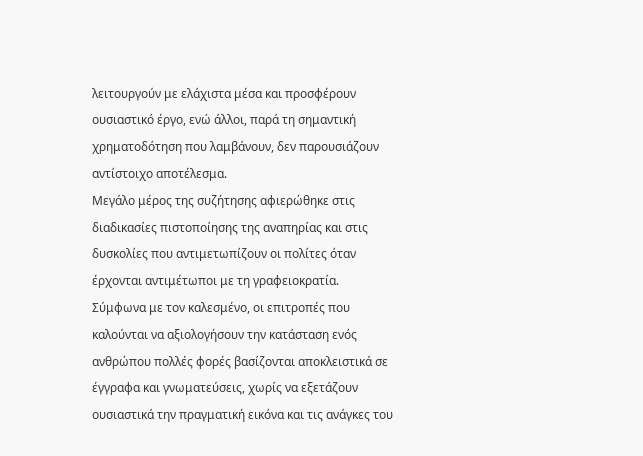λειτουργούν με ελάχιστα μέσα και προσφέρουν ουσιαστικό έργο, ενώ άλλοι, παρά τη σημαντική χρηματοδότηση που λαμβάνουν, δεν παρουσιάζουν αντίστοιχο αποτέλεσμα.
Μεγάλο μέρος της συζήτησης αφιερώθηκε στις διαδικασίες πιστοποίησης της αναπηρίας και στις δυσκολίες που αντιμετωπίζουν οι πολίτες όταν έρχονται αντιμέτωποι με τη γραφειοκρατία. Σύμφωνα με τον καλεσμένο, οι επιτροπές που καλούνται να αξιολογήσουν την κατάσταση ενός ανθρώπου πολλές φορές βασίζονται αποκλειστικά σε έγγραφα και γνωματεύσεις, χωρίς να εξετάζουν ουσιαστικά την πραγματική εικόνα και τις ανάγκες του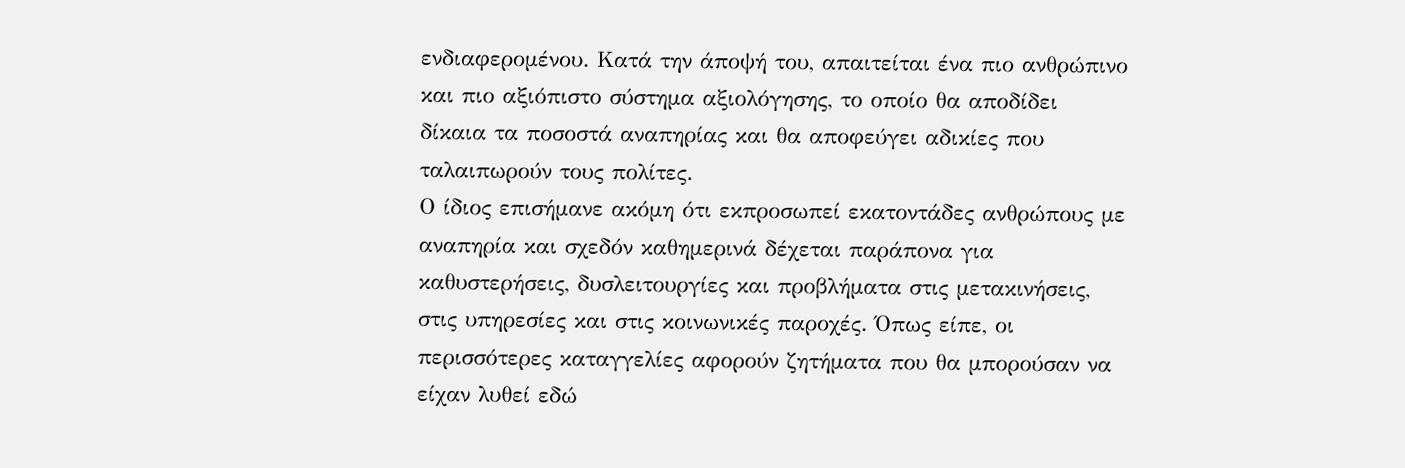ενδιαφερομένου. Κατά την άποψή του, απαιτείται ένα πιο ανθρώπινο και πιο αξιόπιστο σύστημα αξιολόγησης, το οποίο θα αποδίδει δίκαια τα ποσοστά αναπηρίας και θα αποφεύγει αδικίες που ταλαιπωρούν τους πολίτες.
Ο ίδιος επισήμανε ακόμη ότι εκπροσωπεί εκατοντάδες ανθρώπους με αναπηρία και σχεδόν καθημερινά δέχεται παράπονα για καθυστερήσεις, δυσλειτουργίες και προβλήματα στις μετακινήσεις, στις υπηρεσίες και στις κοινωνικές παροχές. Όπως είπε, οι περισσότερες καταγγελίες αφορούν ζητήματα που θα μπορούσαν να είχαν λυθεί εδώ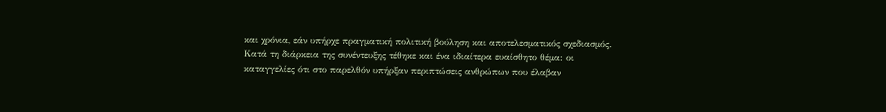και χρόνια, εάν υπήρχε πραγματική πολιτική βούληση και αποτελεσματικός σχεδιασμός.
Κατά τη διάρκεια της συνέντευξης τέθηκε και ένα ιδιαίτερα ευαίσθητο θέμα: οι καταγγελίες ότι στο παρελθόν υπήρξαν περιπτώσεις ανθρώπων που έλαβαν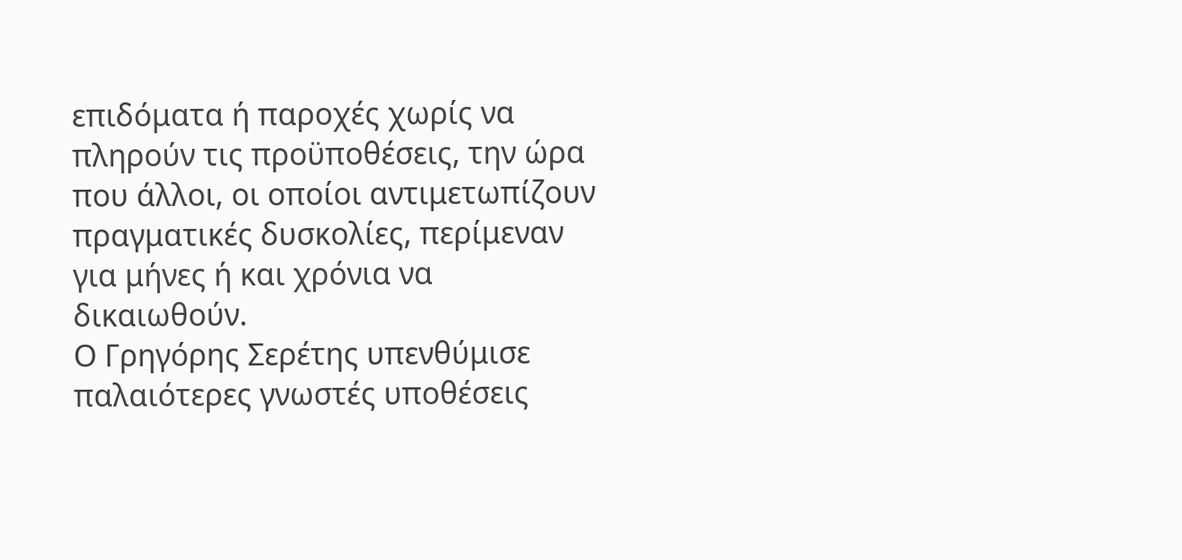επιδόματα ή παροχές χωρίς να πληρούν τις προϋποθέσεις, την ώρα που άλλοι, οι οποίοι αντιμετωπίζουν πραγματικές δυσκολίες, περίμεναν για μήνες ή και χρόνια να δικαιωθούν.
Ο Γρηγόρης Σερέτης υπενθύμισε παλαιότερες γνωστές υποθέσεις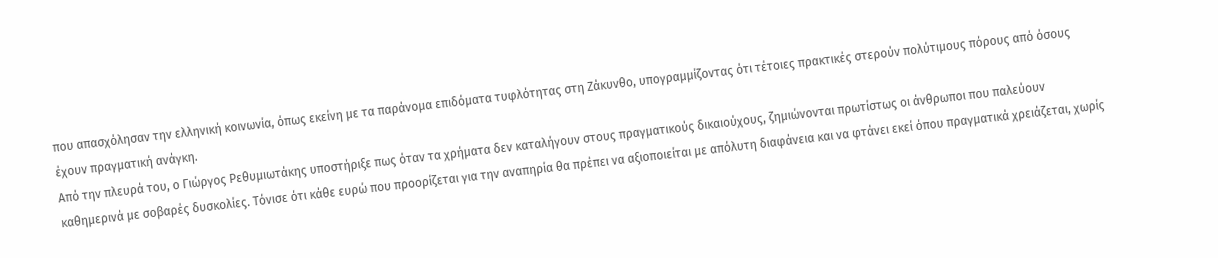που απασχόλησαν την ελληνική κοινωνία, όπως εκείνη με τα παράνομα επιδόματα τυφλότητας στη Ζάκυνθο, υπογραμμίζοντας ότι τέτοιες πρακτικές στερούν πολύτιμους πόρους από όσους έχουν πραγματική ανάγκη.
Από την πλευρά του, ο Γιώργος Ρεθυμιωτάκης υποστήριξε πως όταν τα χρήματα δεν καταλήγουν στους πραγματικούς δικαιούχους, ζημιώνονται πρωτίστως οι άνθρωποι που παλεύουν καθημερινά με σοβαρές δυσκολίες. Τόνισε ότι κάθε ευρώ που προορίζεται για την αναπηρία θα πρέπει να αξιοποιείται με απόλυτη διαφάνεια και να φτάνει εκεί όπου πραγματικά χρειάζεται, χωρίς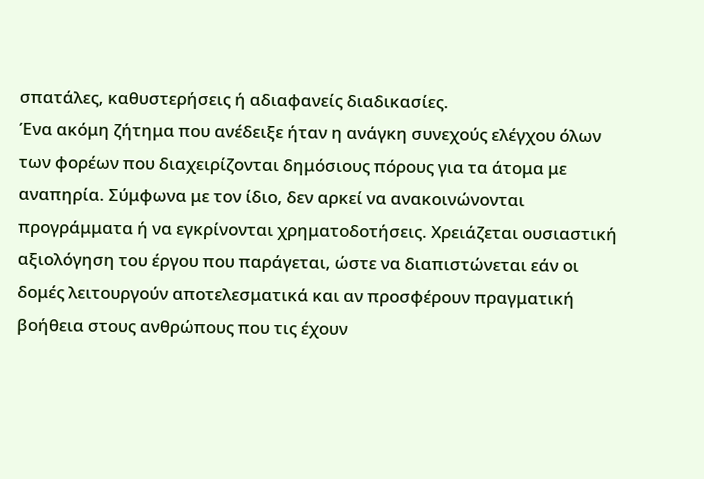σπατάλες, καθυστερήσεις ή αδιαφανείς διαδικασίες.
Ένα ακόμη ζήτημα που ανέδειξε ήταν η ανάγκη συνεχούς ελέγχου όλων των φορέων που διαχειρίζονται δημόσιους πόρους για τα άτομα με αναπηρία. Σύμφωνα με τον ίδιο, δεν αρκεί να ανακοινώνονται προγράμματα ή να εγκρίνονται χρηματοδοτήσεις. Χρειάζεται ουσιαστική αξιολόγηση του έργου που παράγεται, ώστε να διαπιστώνεται εάν οι δομές λειτουργούν αποτελεσματικά και αν προσφέρουν πραγματική βοήθεια στους ανθρώπους που τις έχουν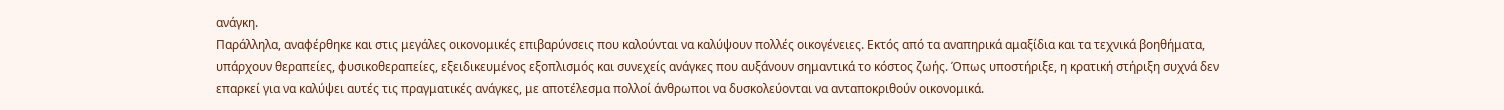ανάγκη.
Παράλληλα, αναφέρθηκε και στις μεγάλες οικονομικές επιβαρύνσεις που καλούνται να καλύψουν πολλές οικογένειες. Εκτός από τα αναπηρικά αμαξίδια και τα τεχνικά βοηθήματα, υπάρχουν θεραπείες, φυσικοθεραπείες, εξειδικευμένος εξοπλισμός και συνεχείς ανάγκες που αυξάνουν σημαντικά το κόστος ζωής. Όπως υποστήριξε, η κρατική στήριξη συχνά δεν επαρκεί για να καλύψει αυτές τις πραγματικές ανάγκες, με αποτέλεσμα πολλοί άνθρωποι να δυσκολεύονται να ανταποκριθούν οικονομικά.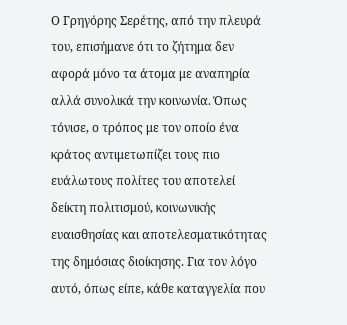Ο Γρηγόρης Σερέτης, από την πλευρά του, επισήμανε ότι το ζήτημα δεν αφορά μόνο τα άτομα με αναπηρία αλλά συνολικά την κοινωνία. Όπως τόνισε, ο τρόπος με τον οποίο ένα κράτος αντιμετωπίζει τους πιο ευάλωτους πολίτες του αποτελεί δείκτη πολιτισμού, κοινωνικής ευαισθησίας και αποτελεσματικότητας της δημόσιας διοίκησης. Για τον λόγο αυτό, όπως είπε, κάθε καταγγελία που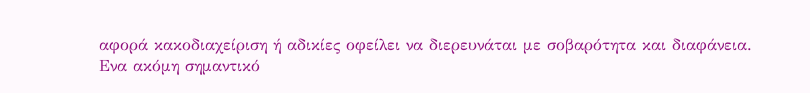αφορά κακοδιαχείριση ή αδικίες οφείλει να διερευνάται με σοβαρότητα και διαφάνεια.
Ενα ακόμη σημαντικό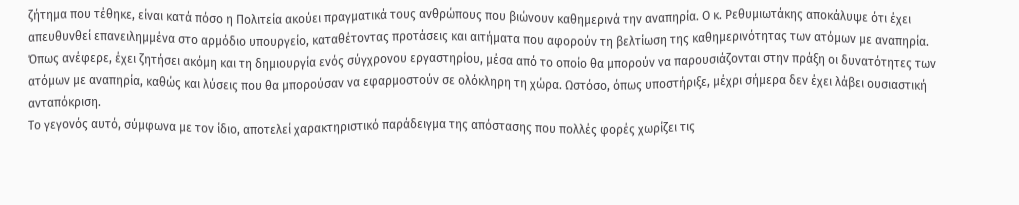ζήτημα που τέθηκε, είναι κατά πόσο η Πολιτεία ακούει πραγματικά τους ανθρώπους που βιώνουν καθημερινά την αναπηρία. Ο κ. Ρεθυμιωτάκης αποκάλυψε ότι έχει απευθυνθεί επανειλημμένα στο αρμόδιο υπουργείο, καταθέτοντας προτάσεις και αιτήματα που αφορούν τη βελτίωση της καθημερινότητας των ατόμων με αναπηρία.
Όπως ανέφερε, έχει ζητήσει ακόμη και τη δημιουργία ενός σύγχρονου εργαστηρίου, μέσα από το οποίο θα μπορούν να παρουσιάζονται στην πράξη οι δυνατότητες των ατόμων με αναπηρία, καθώς και λύσεις που θα μπορούσαν να εφαρμοστούν σε ολόκληρη τη χώρα. Ωστόσο, όπως υποστήριξε, μέχρι σήμερα δεν έχει λάβει ουσιαστική ανταπόκριση.
Το γεγονός αυτό, σύμφωνα με τον ίδιο, αποτελεί χαρακτηριστικό παράδειγμα της απόστασης που πολλές φορές χωρίζει τις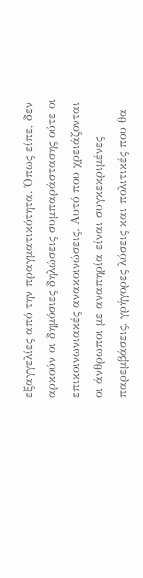εξαγγελίες από την πραγματικότητα. Όπως είπε, δεν αρκούν οι δημόσιες δηλώσεις συμπαράστασης ούτε οι επικοινωνιακές ανακοινώσεις. Αυτό που χρειάζονται οι άνθρωποι με αναπηρία είναι συγκεκριμένες παρεμβάσεις, γρήγορες λύσεις και πολιτικές που θα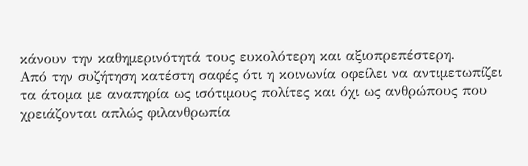κάνουν την καθημερινότητά τους ευκολότερη και αξιοπρεπέστερη.
Από την συζήτηση κατέστη σαφές ότι η κοινωνία οφείλει να αντιμετωπίζει τα άτομα με αναπηρία ως ισότιμους πολίτες και όχι ως ανθρώπους που χρειάζονται απλώς φιλανθρωπία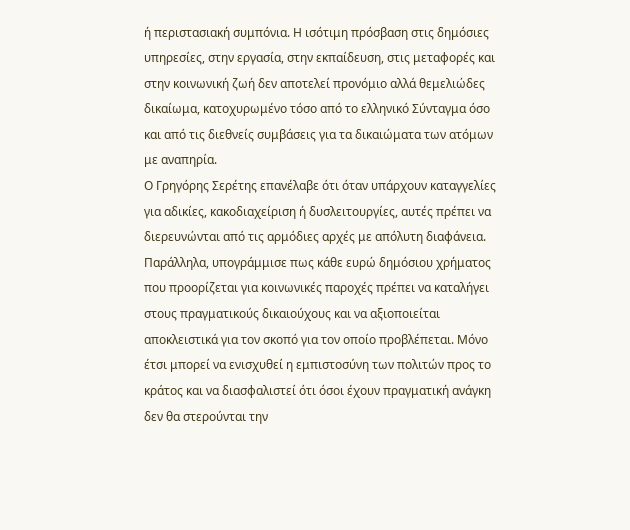ή περιστασιακή συμπόνια. Η ισότιμη πρόσβαση στις δημόσιες υπηρεσίες, στην εργασία, στην εκπαίδευση, στις μεταφορές και στην κοινωνική ζωή δεν αποτελεί προνόμιο αλλά θεμελιώδες δικαίωμα, κατοχυρωμένο τόσο από το ελληνικό Σύνταγμα όσο και από τις διεθνείς συμβάσεις για τα δικαιώματα των ατόμων με αναπηρία.
Ο Γρηγόρης Σερέτης επανέλαβε ότι όταν υπάρχουν καταγγελίες για αδικίες, κακοδιαχείριση ή δυσλειτουργίες, αυτές πρέπει να διερευνώνται από τις αρμόδιες αρχές με απόλυτη διαφάνεια. Παράλληλα, υπογράμμισε πως κάθε ευρώ δημόσιου χρήματος που προορίζεται για κοινωνικές παροχές πρέπει να καταλήγει στους πραγματικούς δικαιούχους και να αξιοποιείται αποκλειστικά για τον σκοπό για τον οποίο προβλέπεται. Μόνο έτσι μπορεί να ενισχυθεί η εμπιστοσύνη των πολιτών προς το κράτος και να διασφαλιστεί ότι όσοι έχουν πραγματική ανάγκη δεν θα στερούνται την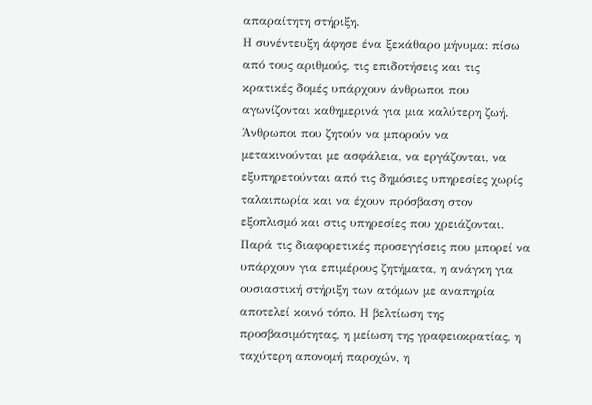απαραίτητη στήριξη.
Η συνέντευξη άφησε ένα ξεκάθαρο μήνυμα: πίσω από τους αριθμούς, τις επιδοτήσεις και τις κρατικές δομές υπάρχουν άνθρωποι που αγωνίζονται καθημερινά για μια καλύτερη ζωή. Άνθρωποι που ζητούν να μπορούν να μετακινούνται με ασφάλεια, να εργάζονται, να εξυπηρετούνται από τις δημόσιες υπηρεσίες χωρίς ταλαιπωρία και να έχουν πρόσβαση στον εξοπλισμό και στις υπηρεσίες που χρειάζονται.
Παρά τις διαφορετικές προσεγγίσεις που μπορεί να υπάρχουν για επιμέρους ζητήματα, η ανάγκη για ουσιαστική στήριξη των ατόμων με αναπηρία αποτελεί κοινό τόπο. Η βελτίωση της προσβασιμότητας, η μείωση της γραφειοκρατίας, η ταχύτερη απονομή παροχών, η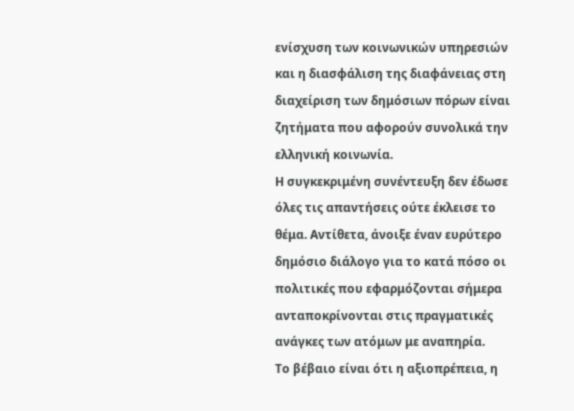ενίσχυση των κοινωνικών υπηρεσιών και η διασφάλιση της διαφάνειας στη διαχείριση των δημόσιων πόρων είναι ζητήματα που αφορούν συνολικά την ελληνική κοινωνία.
Η συγκεκριμένη συνέντευξη δεν έδωσε όλες τις απαντήσεις ούτε έκλεισε το θέμα. Αντίθετα, άνοιξε έναν ευρύτερο δημόσιο διάλογο για το κατά πόσο οι πολιτικές που εφαρμόζονται σήμερα ανταποκρίνονται στις πραγματικές ανάγκες των ατόμων με αναπηρία.
Το βέβαιο είναι ότι η αξιοπρέπεια, η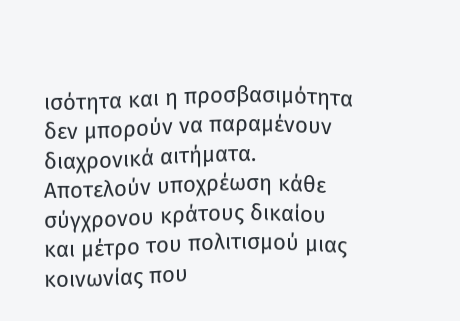ισότητα και η προσβασιμότητα δεν μπορούν να παραμένουν διαχρονικά αιτήματα. Αποτελούν υποχρέωση κάθε σύγχρονου κράτους δικαίου και μέτρο του πολιτισμού μιας κοινωνίας που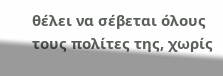θέλει να σέβεται όλους τους πολίτες της, χωρίς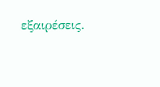εξαιρέσεις.